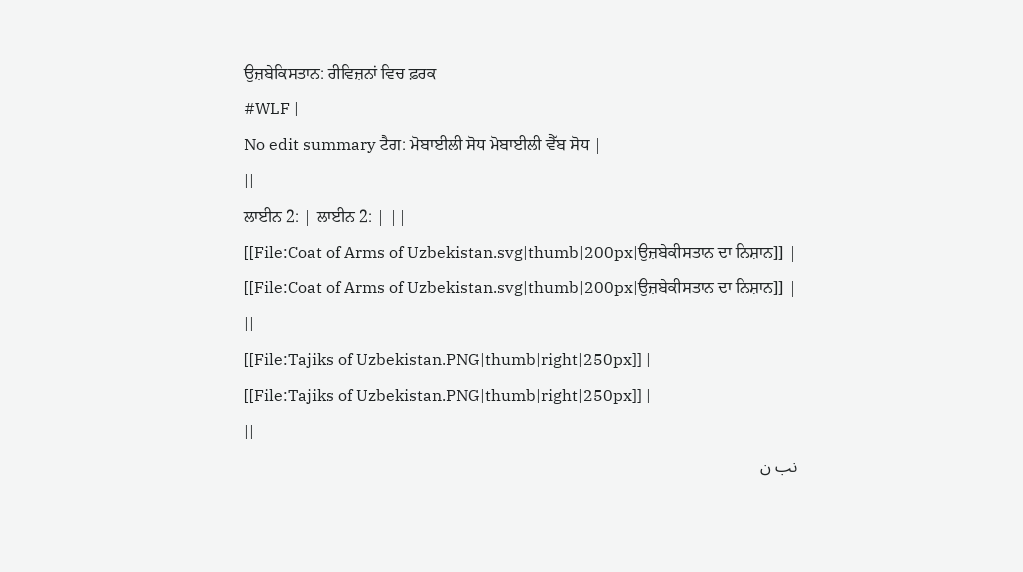ਉਜ਼ਬੇਕਿਸਤਾਨ: ਰੀਵਿਜ਼ਨਾਂ ਵਿਚ ਫ਼ਰਕ
#WLF |
No edit summary ਟੈਗ: ਮੋਬਾਈਲੀ ਸੋਧ ਮੋਬਾਈਲੀ ਵੈੱਬ ਸੋਧ |
||
ਲਾਈਨ 2: | ਲਾਈਨ 2: | ||
[[File:Coat of Arms of Uzbekistan.svg|thumb|200px|ਉਜ਼ਬੇਕੀਸਤਾਨ ਦਾ ਨਿਸ਼ਾਨ]] |
[[File:Coat of Arms of Uzbekistan.svg|thumb|200px|ਉਜ਼ਬੇਕੀਸਤਾਨ ਦਾ ਨਿਸ਼ਾਨ]] |
||
[[File:Tajiks of Uzbekistan.PNG|thumb|right|250px]] |
[[File:Tajiks of Uzbekistan.PNG|thumb|right|250px]] |
||
نب ن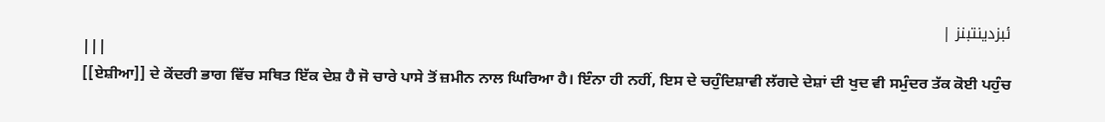ئبزدینتبنز |
|||
[[ਏਸ਼ੀਆ]] ਦੇ ਕੇਂਦਰੀ ਭਾਗ ਵਿੱਚ ਸਥਿਤ ਇੱਕ ਦੇਸ਼ ਹੈ ਜੋ ਚਾਰੇ ਪਾਸੇ ਤੋਂ ਜ਼ਮੀਨ ਨਾਲ ਘਿਰਿਆ ਹੈ। ਇੰਨਾ ਹੀ ਨਹੀਂ, ਇਸ ਦੇ ਚਹੁੰਦਿਸ਼ਾਵੀ ਲੱਗਦੇ ਦੇਸ਼ਾਂ ਦੀ ਖੁਦ ਵੀ ਸਮੁੰਦਰ ਤੱਕ ਕੋਈ ਪਹੁੰਚ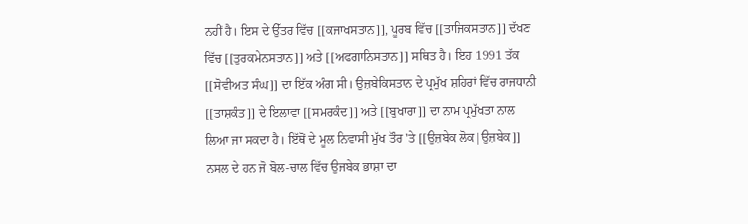ਨਹੀਂ ਹੈ। ਇਸ ਦੇ ਉੱਤਰ ਵਿੱਚ [[ਕਜਾਖਸਤਾਨ]], ਪੂਰਬ ਵਿੱਚ [[ਤਾਜਿਕਸਤਾਨ]] ਦੱਖਣ ਵਿੱਚ [[ਤੁਰਕਮੇਨਸਤਾਨ]] ਅਤੇ [[ਅਫਗਾਨਿਸਤਾਨ]] ਸਥਿਤ ਹੈ। ਇਹ 1991 ਤੱਕ [[ਸੋਵੀਅਤ ਸੰਘ]] ਦਾ ਇੱਕ ਅੰਗ ਸੀ। ਉਜ਼ਬੇਕਿਸਤਾਨ ਦੇ ਪ੍ਰਮੁੱਖ ਸ਼ਹਿਰਾਂ ਵਿੱਚ ਰਾਜਧਾਨੀ [[ਤਾਸ਼ਕੰਤ]] ਦੇ ਇਲਾਵਾ [[ਸਮਰਕੰਦ]] ਅਤੇ [[ਬੁਖਾਰਾ]] ਦਾ ਨਾਮ ਪ੍ਰਮੁੱਖਤਾ ਨਾਲ ਲਿਆ ਜਾ ਸਕਦਾ ਹੈ। ਇੱਥੋਂ ਦੇ ਮੂਲ ਨਿਵਾਸੀ ਮੁੱਖ ਤੌਰ 'ਤੇ [[ਉਜ਼ਬੇਕ ਲੋਕ|ਉਜ਼ਬੇਕ]] ਨਸਲ ਦੇ ਹਨ ਜੋ ਬੋਲ-ਚਾਲ ਵਿੱਚ ਉਜਬੇਕ ਭਾਸ਼ਾ ਦਾ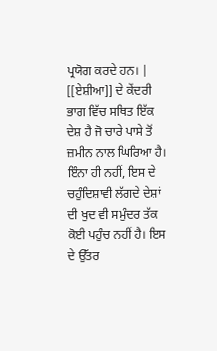ਪ੍ਰਯੋਗ ਕਰਦੇ ਹਨ। |
[[ਏਸ਼ੀਆ]] ਦੇ ਕੇਂਦਰੀ ਭਾਗ ਵਿੱਚ ਸਥਿਤ ਇੱਕ ਦੇਸ਼ ਹੈ ਜੋ ਚਾਰੇ ਪਾਸੇ ਤੋਂ ਜ਼ਮੀਨ ਨਾਲ ਘਿਰਿਆ ਹੈ। ਇੰਨਾ ਹੀ ਨਹੀਂ, ਇਸ ਦੇ ਚਹੁੰਦਿਸ਼ਾਵੀ ਲੱਗਦੇ ਦੇਸ਼ਾਂ ਦੀ ਖੁਦ ਵੀ ਸਮੁੰਦਰ ਤੱਕ ਕੋਈ ਪਹੁੰਚ ਨਹੀਂ ਹੈ। ਇਸ ਦੇ ਉੱਤਰ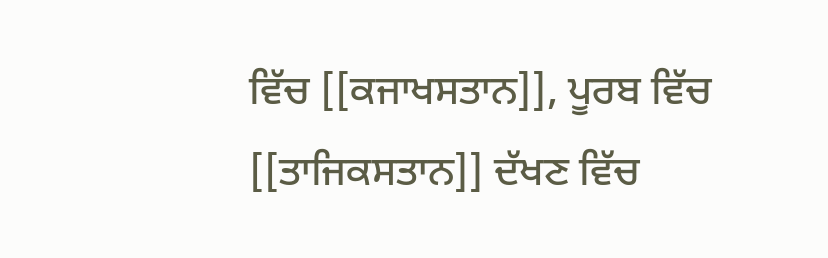ਵਿੱਚ [[ਕਜਾਖਸਤਾਨ]], ਪੂਰਬ ਵਿੱਚ [[ਤਾਜਿਕਸਤਾਨ]] ਦੱਖਣ ਵਿੱਚ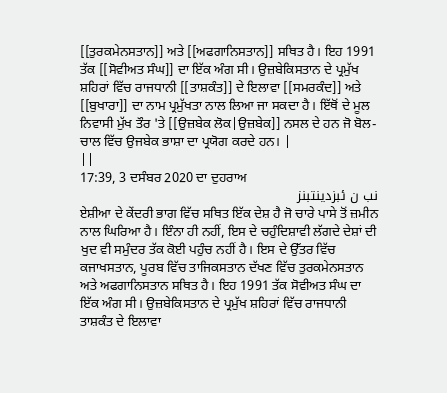[[ਤੁਰਕਮੇਨਸਤਾਨ]] ਅਤੇ [[ਅਫਗਾਨਿਸਤਾਨ]] ਸਥਿਤ ਹੈ। ਇਹ 1991 ਤੱਕ [[ਸੋਵੀਅਤ ਸੰਘ]] ਦਾ ਇੱਕ ਅੰਗ ਸੀ। ਉਜ਼ਬੇਕਿਸਤਾਨ ਦੇ ਪ੍ਰਮੁੱਖ ਸ਼ਹਿਰਾਂ ਵਿੱਚ ਰਾਜਧਾਨੀ [[ਤਾਸ਼ਕੰਤ]] ਦੇ ਇਲਾਵਾ [[ਸਮਰਕੰਦ]] ਅਤੇ [[ਬੁਖਾਰਾ]] ਦਾ ਨਾਮ ਪ੍ਰਮੁੱਖਤਾ ਨਾਲ ਲਿਆ ਜਾ ਸਕਦਾ ਹੈ। ਇੱਥੋਂ ਦੇ ਮੂਲ ਨਿਵਾਸੀ ਮੁੱਖ ਤੌਰ 'ਤੇ [[ਉਜ਼ਬੇਕ ਲੋਕ|ਉਜ਼ਬੇਕ]] ਨਸਲ ਦੇ ਹਨ ਜੋ ਬੋਲ-ਚਾਲ ਵਿੱਚ ਉਜਬੇਕ ਭਾਸ਼ਾ ਦਾ ਪ੍ਰਯੋਗ ਕਰਦੇ ਹਨ। |
||
17:39, 3 ਦਸੰਬਰ 2020 ਦਾ ਦੁਹਰਾਅ
نب ن ئبزدینتبنز
ਏਸ਼ੀਆ ਦੇ ਕੇਂਦਰੀ ਭਾਗ ਵਿੱਚ ਸਥਿਤ ਇੱਕ ਦੇਸ਼ ਹੈ ਜੋ ਚਾਰੇ ਪਾਸੇ ਤੋਂ ਜ਼ਮੀਨ ਨਾਲ ਘਿਰਿਆ ਹੈ। ਇੰਨਾ ਹੀ ਨਹੀਂ, ਇਸ ਦੇ ਚਹੁੰਦਿਸ਼ਾਵੀ ਲੱਗਦੇ ਦੇਸ਼ਾਂ ਦੀ ਖੁਦ ਵੀ ਸਮੁੰਦਰ ਤੱਕ ਕੋਈ ਪਹੁੰਚ ਨਹੀਂ ਹੈ। ਇਸ ਦੇ ਉੱਤਰ ਵਿੱਚ ਕਜਾਖਸਤਾਨ, ਪੂਰਬ ਵਿੱਚ ਤਾਜਿਕਸਤਾਨ ਦੱਖਣ ਵਿੱਚ ਤੁਰਕਮੇਨਸਤਾਨ ਅਤੇ ਅਫਗਾਨਿਸਤਾਨ ਸਥਿਤ ਹੈ। ਇਹ 1991 ਤੱਕ ਸੋਵੀਅਤ ਸੰਘ ਦਾ ਇੱਕ ਅੰਗ ਸੀ। ਉਜ਼ਬੇਕਿਸਤਾਨ ਦੇ ਪ੍ਰਮੁੱਖ ਸ਼ਹਿਰਾਂ ਵਿੱਚ ਰਾਜਧਾਨੀ ਤਾਸ਼ਕੰਤ ਦੇ ਇਲਾਵਾ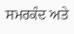ਸਮਰਕੰਦ ਅਤੇ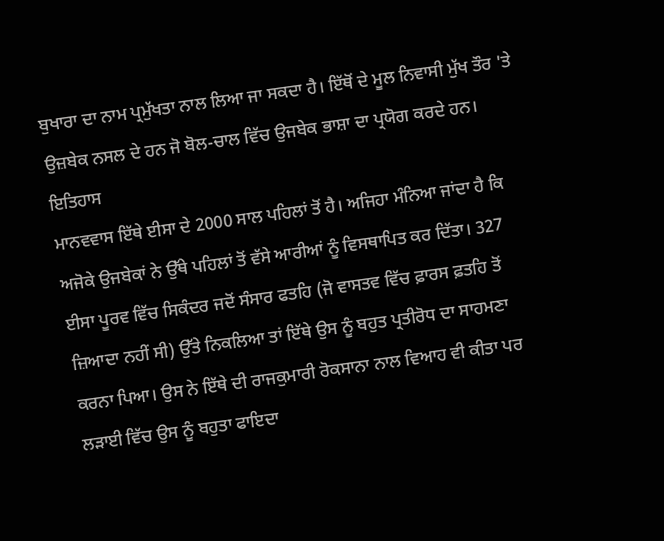ਬੁਖਾਰਾ ਦਾ ਨਾਮ ਪ੍ਰਮੁੱਖਤਾ ਨਾਲ ਲਿਆ ਜਾ ਸਕਦਾ ਹੈ। ਇੱਥੋਂ ਦੇ ਮੂਲ ਨਿਵਾਸੀ ਮੁੱਖ ਤੌਰ 'ਤੇ ਉਜ਼ਬੇਕ ਨਸਲ ਦੇ ਹਨ ਜੋ ਬੋਲ-ਚਾਲ ਵਿੱਚ ਉਜਬੇਕ ਭਾਸ਼ਾ ਦਾ ਪ੍ਰਯੋਗ ਕਰਦੇ ਹਨ।
ਇਤਿਹਾਸ
ਮਾਨਵਵਾਸ ਇੱਥੇ ਈਸਾ ਦੇ 2000 ਸਾਲ ਪਹਿਲਾਂ ਤੋਂ ਹੈ। ਅਜਿਹਾ ਮੰਨਿਆ ਜਾਂਦਾ ਹੈ ਕਿ ਅਜੋਕੇ ਉਜਬੇਕਾਂ ਨੇ ਉੱਥੇ ਪਹਿਲਾਂ ਤੋਂ ਵੱਸੇ ਆਰੀਆਂ ਨੂੰ ਵਿਸਥਾਪਿਤ ਕਰ ਦਿੱਤਾ। 327 ਈਸਾ ਪੂਰਵ ਵਿੱਚ ਸਿਕੰਦਰ ਜਦੋਂ ਸੰਸਾਰ ਫਤਹਿ (ਜੋ ਵਾਸਤਵ ਵਿੱਚ ਫ਼ਾਰਸ ਫ਼ਤਹਿ ਤੋਂ ਜ਼ਿਆਦਾ ਨਹੀਂ ਸੀ) ਉੱਤੇ ਨਿਕਲਿਆ ਤਾਂ ਇੱਥੇ ਉਸ ਨੂੰ ਬਹੁਤ ਪ੍ਰਤੀਰੋਧ ਦਾ ਸਾਹਮਣਾ ਕਰਨਾ ਪਿਆ। ਉਸ ਨੇ ਇੱਥੇ ਦੀ ਰਾਜਕੁਮਾਰੀ ਰੋਕਸਾਨਾ ਨਾਲ ਵਿਆਹ ਵੀ ਕੀਤਾ ਪਰ ਲੜਾਈ ਵਿੱਚ ਉਸ ਨੂੰ ਬਹੁਤਾ ਫਾਇਦਾ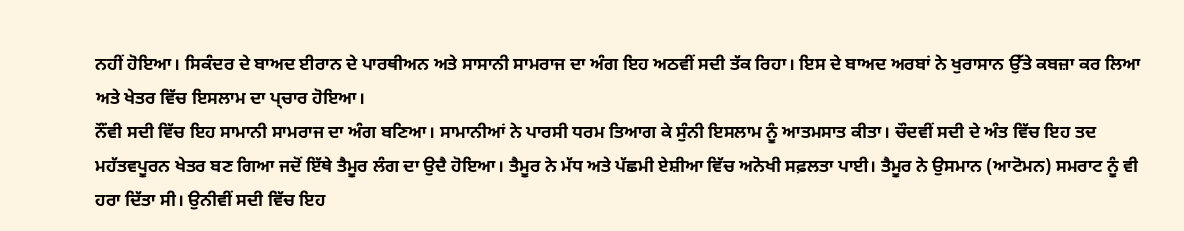ਨਹੀਂ ਹੋਇਆ। ਸਿਕੰਦਰ ਦੇ ਬਾਅਦ ਈਰਾਨ ਦੇ ਪਾਰਥੀਅਨ ਅਤੇ ਸਾਸਾਨੀ ਸਾਮਰਾਜ ਦਾ ਅੰਗ ਇਹ ਅਠਵੀਂ ਸਦੀ ਤੱਕ ਰਿਹਾ। ਇਸ ਦੇ ਬਾਅਦ ਅਰਬਾਂ ਨੇ ਖੁਰਾਸਾਨ ਉੱਤੇ ਕਬਜ਼ਾ ਕਰ ਲਿਆ ਅਤੇ ਖੇਤਰ ਵਿੱਚ ਇਸਲਾਮ ਦਾ ਪ੍ਚਾਰ ਹੋਇਆ।
ਨੌਂਵੀ ਸਦੀ ਵਿੱਚ ਇਹ ਸਾਮਾਨੀ ਸਾਮਰਾਜ ਦਾ ਅੰਗ ਬਣਿਆ। ਸਾਮਾਨੀਆਂ ਨੇ ਪਾਰਸੀ ਧਰਮ ਤਿਆਗ ਕੇ ਸੁੰਨੀ ਇਸਲਾਮ ਨੂੰ ਆਤਮਸਾਤ ਕੀਤਾ। ਚੌਦਵੀਂ ਸਦੀ ਦੇ ਅੰਤ ਵਿੱਚ ਇਹ ਤਦ ਮਹੱਤਵਪੂਰਨ ਖੇਤਰ ਬਣ ਗਿਆ ਜਦੋਂ ਇੱਥੇ ਤੈਮੂਰ ਲੰਗ ਦਾ ਉਦੈ ਹੋਇਆ। ਤੈਮੂਰ ਨੇ ਮੱਧ ਅਤੇ ਪੱਛਮੀ ਏਸ਼ੀਆ ਵਿੱਚ ਅਨੋਖੀ ਸਫ਼ਲਤਾ ਪਾਈ। ਤੈਮੂਰ ਨੇ ਉਸਮਾਨ (ਆਟੋਮਨ) ਸਮਰਾਟ ਨੂੰ ਵੀ ਹਰਾ ਦਿੱਤਾ ਸੀ। ਉਨੀਵੀਂ ਸਦੀ ਵਿੱਚ ਇਹ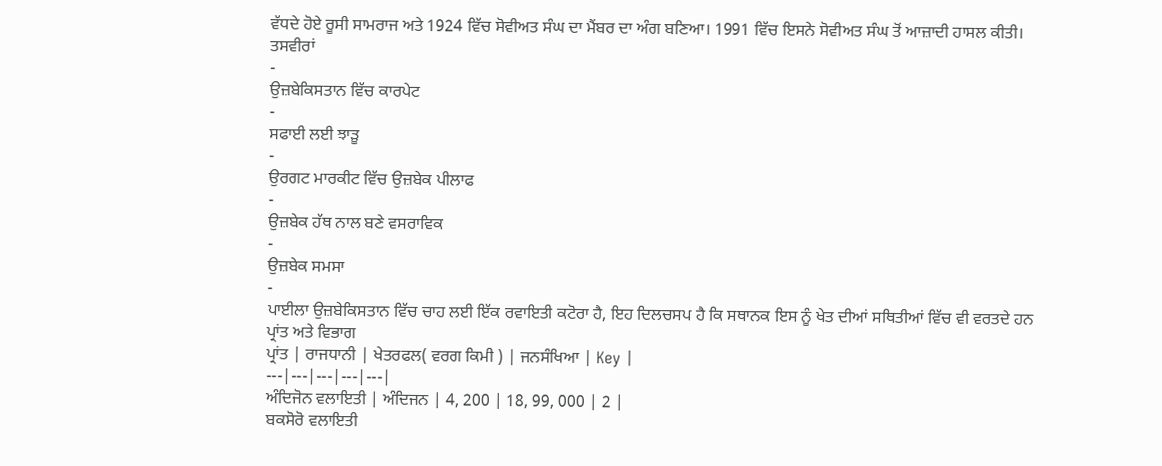ਵੱਧਦੇ ਹੋਏ ਰੂਸੀ ਸਾਮਰਾਜ ਅਤੇ 1924 ਵਿੱਚ ਸੋਵੀਅਤ ਸੰਘ ਦਾ ਮੈਂਬਰ ਦਾ ਅੰਗ ਬਣਿਆ। 1991 ਵਿੱਚ ਇਸਨੇ ਸੋਵੀਅਤ ਸੰਘ ਤੋਂ ਆਜ਼ਾਦੀ ਹਾਸਲ ਕੀਤੀ।
ਤਸਵੀਰਾਂ
-
ਉਜ਼ਬੇਕਿਸਤਾਨ ਵਿੱਚ ਕਾਰਪੇਟ
-
ਸਫਾਈ ਲਈ ਝਾੜੂ
-
ਉਰਗਟ ਮਾਰਕੀਟ ਵਿੱਚ ਉਜ਼ਬੇਕ ਪੀਲਾਫ
-
ਉਜ਼ਬੇਕ ਹੱਥ ਨਾਲ ਬਣੇ ਵਸਰਾਵਿਕ
-
ਉਜ਼ਬੇਕ ਸਮਸਾ
-
ਪਾਈਲਾ ਉਜ਼ਬੇਕਿਸਤਾਨ ਵਿੱਚ ਚਾਹ ਲਈ ਇੱਕ ਰਵਾਇਤੀ ਕਟੋਰਾ ਹੈ, ਇਹ ਦਿਲਚਸਪ ਹੈ ਕਿ ਸਥਾਨਕ ਇਸ ਨੂੰ ਖੇਤ ਦੀਆਂ ਸਥਿਤੀਆਂ ਵਿੱਚ ਵੀ ਵਰਤਦੇ ਹਨ
ਪ੍ਰਾਂਤ ਅਤੇ ਵਿਭਾਗ
ਪ੍ਰਾਂਤ | ਰਾਜਧਾਨੀ | ਖੇਤਰਫਲ( ਵਰਗ ਕਿਮੀ ) | ਜਨਸੰਖਿਆ | Key |
---|---|---|---|---|
ਅੰਦਿਜੋਨ ਵਲਾਇਤੀ | ਅੰਦਿਜਨ | 4, 200 | 18, 99, 000 | 2 |
ਬਕਸੋਰੋ ਵਲਾਇਤੀ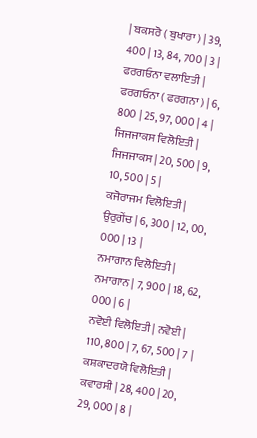| ਬਕਸਰੋ ( ਬੁਖਾਰਾ ) | 39, 400 | 13, 84, 700 | 3 |
ਫਰਗਓਨਾ ਵਲਾਇਤੀ | ਫਰਗਓਨਾ ( ਫਰਗਨਾ ) | 6, 800 | 25, 97, 000 | 4 |
ਜਿਜਜਾਕਸ ਵਿਲੋਇਤੀ | ਜਿਜਜਾਕਸ | 20, 500 | 9, 10, 500 | 5 |
ਕਜੋਰਾਜਮ ਵਿਲੋਇਤੀ | ਉਰੁਗੇਂਚ | 6, 300 | 12, 00, 000 | 13 |
ਨਮਾਗਾਨ ਵਿਲੋਇਤੀ | ਨਮਾਗਾਨ | 7, 900 | 18, 62, 000 | 6 |
ਨਵੋਈ ਵਿਲੋਇਤੀ | ਨਵੋਈ | 110, 800 | 7, 67, 500 | 7 |
ਕਸ਼ਕਾਦਰਯੋ ਵਿਲੋਇਤੀ | ਕਵਾਰਸੀ | 28, 400 | 20, 29, 000 | 8 |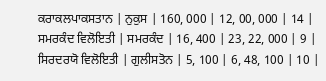ਕਰਾਕਲਪਾਕਸਤਾਨ | ਨੁਕੁਸ | 160, 000 | 12, 00, 000 | 14 |
ਸਮਰਕੰਦ ਵਿਲੋਇਤੀ | ਸਮਰਕੰਦ | 16, 400 | 23, 22, 000 | 9 |
ਸਿਰਦਰਯੋ ਵਿਲੋਇਤੀ | ਗੁਲੀਸਤੋਨ | 5, 100 | 6, 48, 100 | 10 |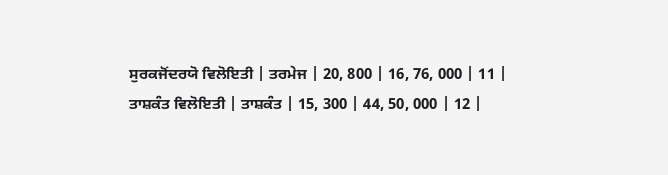ਸੁਰਕਜੋਂਦਰਯੋ ਵਿਲੋਇਤੀ | ਤਰਮੇਜ | 20, 800 | 16, 76, 000 | 11 |
ਤਾਸ਼ਕੰਤ ਵਿਲੋਇਤੀ | ਤਾਸ਼ਕੰਤ | 15, 300 | 44, 50, 000 | 12 |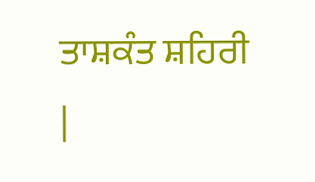ਤਾਸ਼ਕੰਤ ਸ਼ਹਿਰੀ |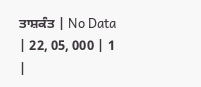ਤਾਸ਼ਕੰਤ | No Data | 22, 05, 000 | 1 |